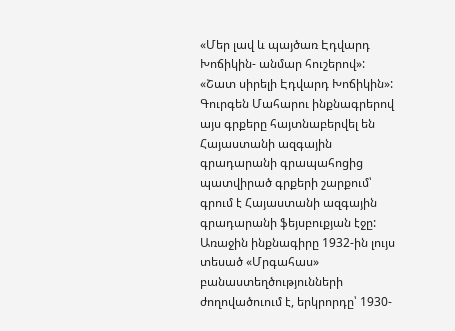«Մեր լավ և պայծառ Էդվարդ Խոճիկին- անմար հուշերով»: «Շատ սիրելի Էդվարդ Խոճիկին»: Գուրգեն Մահարու ինքնագրերով այս գրքերը հայտնաբերվել են Հայաստանի ազգային գրադարանի գրապահոցից պատվիրած գրքերի շարքում՝ գրում է Հայաստանի ազգային գրադարանի ֆեյսբուքյան էջը: Առաջին ինքնագիրը 1932-ին լույս տեսած «Մրգահաս» բանաստեղծությունների ժողովածուում է, երկրորդը՝ 1930-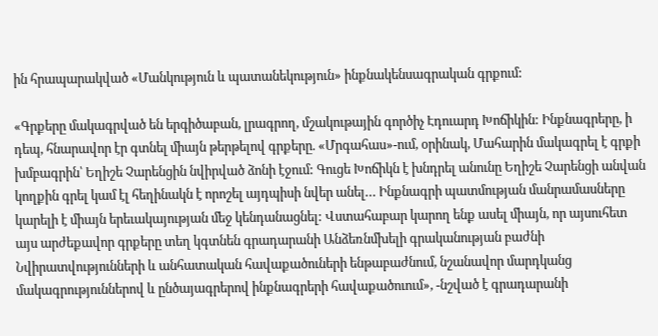ին հրապարակված «Մանկություն և պատանեկություն» ինքնակենսագրական գրքում:

«Գրքերը մակագրված են երգիծաբան, լրագրող, մշակութային գործիչ Էդուարդ Խոճիկին: Ինքնագրերը, ի դեպ, հնարավոր էր գտնել միայն թերթելով գրքերը. «Մրգահաս»-ում, օրինակ, Մահարին մակագրել է գրքի խմբագրին՝ Եղիշե Չարենցին նվիրված ձոնի էջում: Գուցե Խոճիկն է խնդրել անունը Եղիշե Չարենցի անվան կողքին գրել կամ էլ հեղինակն է որոշել այդպիսի նվեր անել… Ինքնագրի պատմության մանրամասները կարելի է միայն երեւակայության մեջ կենդանացնել: Վստահաբար կարող ենք ասել միայն, որ այսուհետ այս արժեքավոր գրքերը տեղ կգտնեն գրադարանի Անձեռնմխելի գրականության բաժնի Նվիրատվությունների և անհատական հավաքածուների ենթաբաժնում, նշանավոր մարդկանց մակագրություններով և ընծայագրերով ինքնագրերի հավաքածուում», -նշված է գրադարանի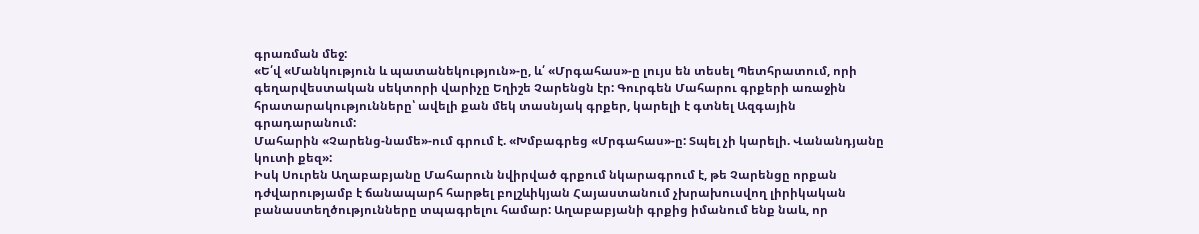գրառման մեջ:
«Ե՛վ «Մանկություն և պատանեկություն»-ը, և՛ «Մրգահաս»-ը լույս են տեսել Պետհրատում, որի գեղարվեստական սեկտորի վարիչը Եղիշե Չարենցն էր: Գուրգեն Մահարու գրքերի առաջին հրատարակությունները՝ ավելի քան մեկ տասնյակ գրքեր, կարելի է գտնել Ազգային գրադարանում:
Մահարին «Չարենց-նամե»-ում գրում է. «Խմբագրեց «Մրգահաս»-ը: Տպել չի կարելի. Վանանդյանը կուտի քեզ»:
Իսկ Սուրեն Աղաբաբյանը Մահարուն նվիրված գրքում նկարագրում է, թե Չարենցը որքան դժվարությամբ է ճանապարհ հարթել բոլշևիկյան Հայաստանում չխրախուսվող լիրիկական բանաստեղծությունները տպագրելու համար: Աղաբաբյանի գրքից իմանում ենք նաև, որ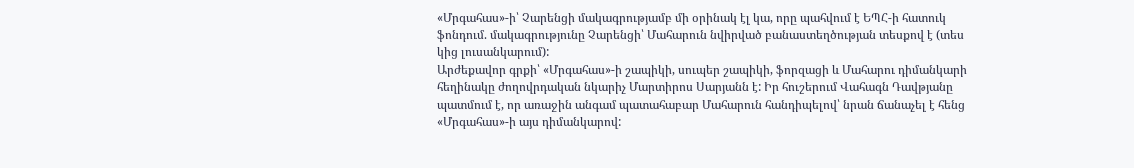«Մրգահաս»-ի՝ Չարենցի մակագրությամբ մի օրինակ էլ կա, որը պահվում է ԵՊՀ-ի հատուկ ֆոնդում. մակագրությունը Չարենցի՝ Մահարուն նվիրված բանաստեղծության տեսքով է (տես կից լուսանկարում):
Արժեքավոր գրքի՝ «Մրգահաս»-ի շապիկի, սուպեր շապիկի, ֆորզացի և Մահարու դիմանկարի հեղինակը ժողովրդական նկարիչ Մարտիրոս Սարյանն է: Իր հուշերում Վահագն Դավթյանը պատմում է, որ առաջին անգամ պատահաբար Մահարուն հանդիպելով՝ նրան ճանաչել է հենց «Մրգահաս»-ի այս դիմանկարով: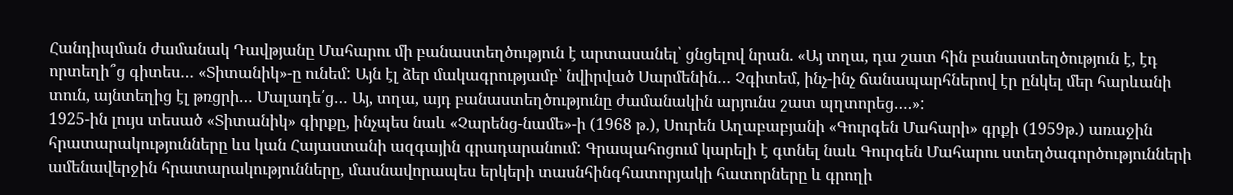Հանդիպման ժամանակ Դավթյանը Մահարու մի բանաստեղծություն է արտասանել՝ ցնցելով նրան. «Այ տղա, դա շատ հին բանաստեղծություն է, էդ որտեղի՞ց գիտես… «Տիտանիկ»-ը ունեմ: Այն էլ ձեր մակագրությամբ՝ նվիրված Սարմենին… Չգիտեմ, ինչ-ինչ ճանապարհներով էր ընկել մեր հարևանի տուն, այնտեղից էլ թռցրի… Մալադե՛ց… Այ, տղա, այդ բանաստեղծությունը ժամանակին արյունս շատ պղտորեց….»:
1925-ին լույս տեսած «Տիտանիկ» գիրքը, ինչպես նաև «Չարենց-նամե»-ի (1968 թ.), Սուրեն Աղաբաբյանի «Գուրգեն Մահարի» գրքի (1959թ.) առաջին հրատարակությունները ևս կան Հայաստանի ազգային գրադարանում: Գրապահոցում կարելի է գտնել նաև Գուրգեն Մահարու ստեղծագործությունների ամենավերջին հրատարակությունները, մասնավորապես երկերի տասնհինգհատորյակի հատորները և գրողի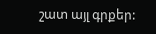շատ այլ գրքեր: